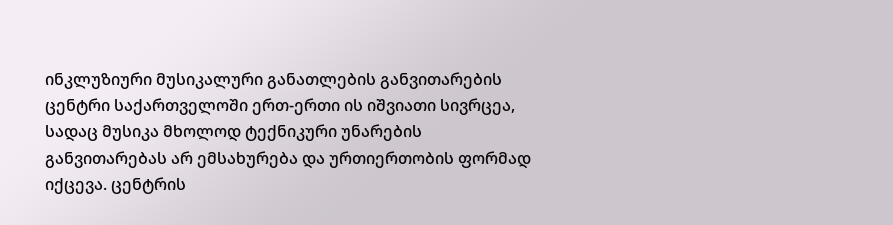ინკლუზიური მუსიკალური განათლების განვითარების ცენტრი საქართველოში ერთ-ერთი ის იშვიათი სივრცეა, სადაც მუსიკა მხოლოდ ტექნიკური უნარების განვითარებას არ ემსახურება და ურთიერთობის ფორმად იქცევა. ცენტრის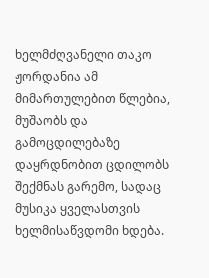ხელმძღვანელი თაკო ჟორდანია ამ მიმართულებით წლებია, მუშაობს და გამოცდილებაზე დაყრდნობით ცდილობს შექმნას გარემო, სადაც მუსიკა ყველასთვის ხელმისაწვდომი ხდება.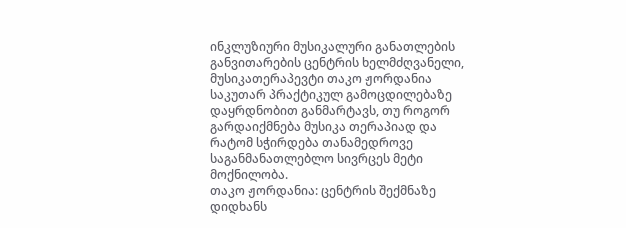ინკლუზიური მუსიკალური განათლების განვითარების ცენტრის ხელმძღვანელი, მუსიკათერაპევტი თაკო ჟორდანია საკუთარ პრაქტიკულ გამოცდილებაზე დაყრდნობით განმარტავს, თუ როგორ გარდაიქმნება მუსიკა თერაპიად და რატომ სჭირდება თანამედროვე საგანმანათლებლო სივრცეს მეტი მოქნილობა.
თაკო ჟორდანია: ცენტრის შექმნაზე დიდხანს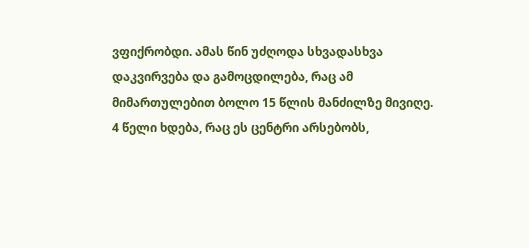ვფიქრობდი. ამას წინ უძღოდა სხვადასხვა დაკვირვება და გამოცდილება, რაც ამ მიმართულებით ბოლო 15 წლის მანძილზე მივიღე. 4 წელი ხდება, რაც ეს ცენტრი არსებობს,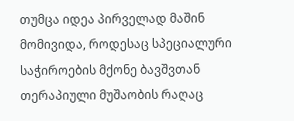თუმცა იდეა პირველად მაშინ მომივიდა, როდესაც სპეციალური საჭიროების მქონე ბავშვთან თერაპიული მუშაობის რაღაც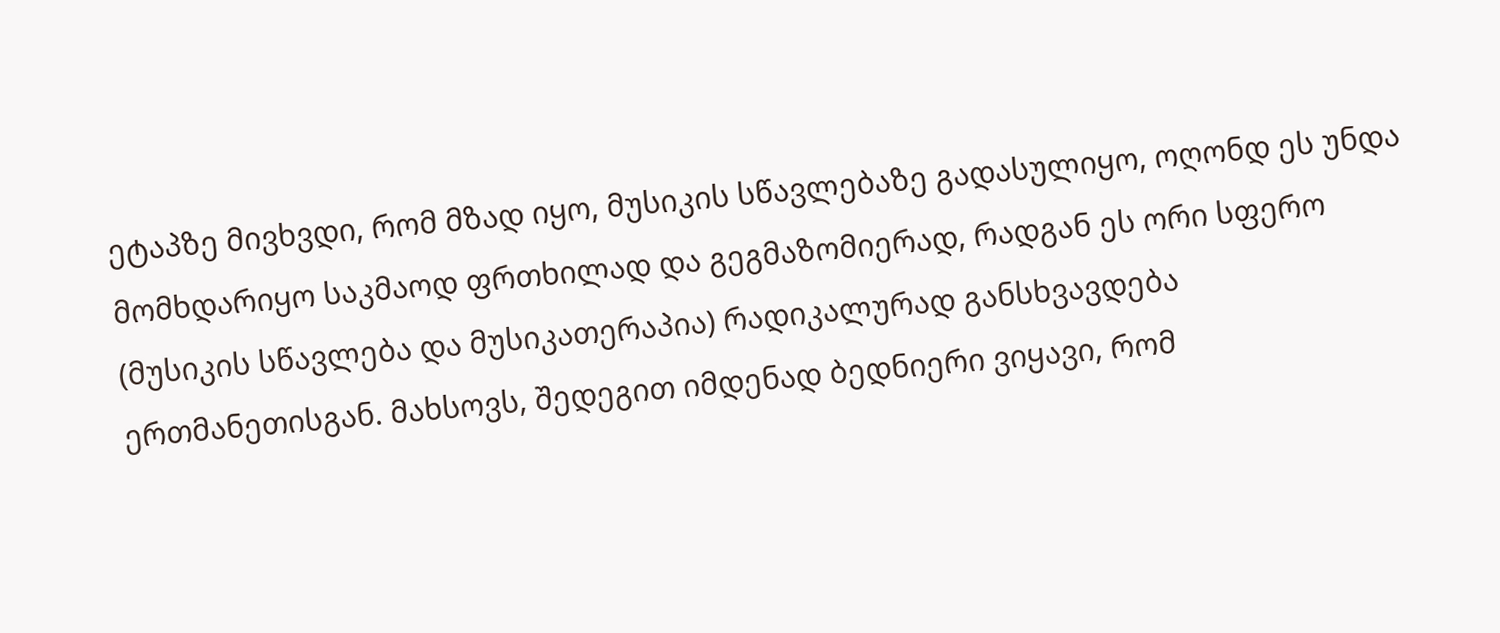ეტაპზე მივხვდი, რომ მზად იყო, მუსიკის სწავლებაზე გადასულიყო, ოღონდ ეს უნდა მომხდარიყო საკმაოდ ფრთხილად და გეგმაზომიერად, რადგან ეს ორი სფერო (მუსიკის სწავლება და მუსიკათერაპია) რადიკალურად განსხვავდება ერთმანეთისგან. მახსოვს, შედეგით იმდენად ბედნიერი ვიყავი, რომ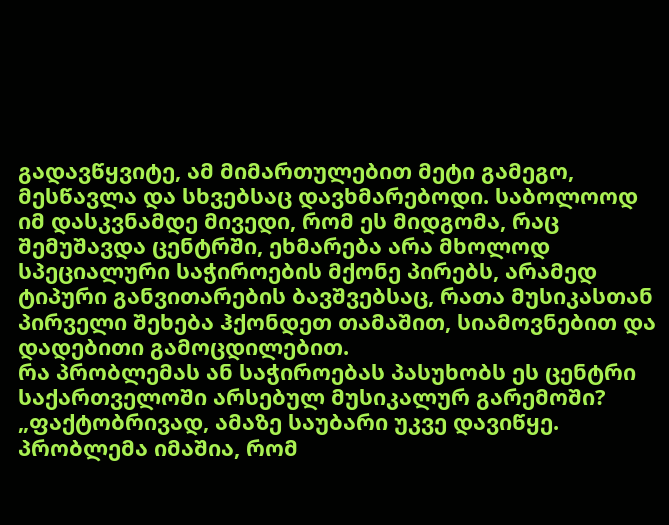გადავწყვიტე, ამ მიმართულებით მეტი გამეგო, მესწავლა და სხვებსაც დავხმარებოდი. საბოლოოდ იმ დასკვნამდე მივედი, რომ ეს მიდგომა, რაც შემუშავდა ცენტრში, ეხმარება არა მხოლოდ სპეციალური საჭიროების მქონე პირებს, არამედ ტიპური განვითარების ბავშვებსაც, რათა მუსიკასთან პირველი შეხება ჰქონდეთ თამაშით, სიამოვნებით და დადებითი გამოცდილებით.
რა პრობლემას ან საჭიროებას პასუხობს ეს ცენტრი საქართველოში არსებულ მუსიკალურ გარემოში?
„ფაქტობრივად, ამაზე საუბარი უკვე დავიწყე. პრობლემა იმაშია, რომ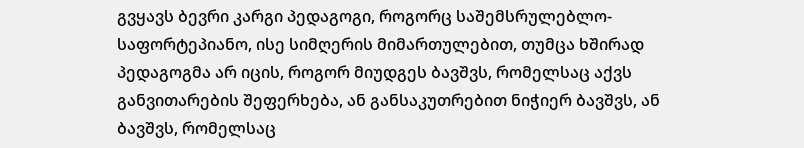გვყავს ბევრი კარგი პედაგოგი, როგორც საშემსრულებლო-საფორტეპიანო, ისე სიმღერის მიმართულებით, თუმცა ხშირად პედაგოგმა არ იცის, როგორ მიუდგეს ბავშვს, რომელსაც აქვს განვითარების შეფერხება, ან განსაკუთრებით ნიჭიერ ბავშვს, ან ბავშვს, რომელსაც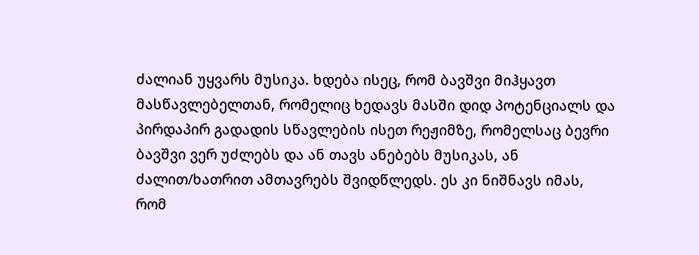ძალიან უყვარს მუსიკა. ხდება ისეც, რომ ბავშვი მიჰყავთ მასწავლებელთან, რომელიც ხედავს მასში დიდ პოტენციალს და პირდაპირ გადადის სწავლების ისეთ რეჟიმზე, რომელსაც ბევრი ბავშვი ვერ უძლებს და ან თავს ანებებს მუსიკას, ან ძალით/ხათრით ამთავრებს შვიდწლედს. ეს კი ნიშნავს იმას, რომ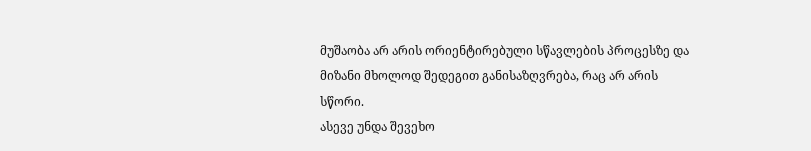მუშაობა არ არის ორიენტირებული სწავლების პროცესზე და მიზანი მხოლოდ შედეგით განისაზღვრება, რაც არ არის სწორი.
ასევე უნდა შევეხო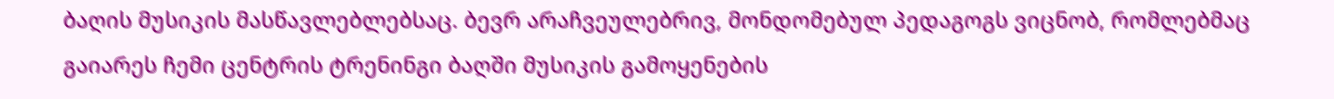ბაღის მუსიკის მასწავლებლებსაც. ბევრ არაჩვეულებრივ, მონდომებულ პედაგოგს ვიცნობ, რომლებმაც გაიარეს ჩემი ცენტრის ტრენინგი ბაღში მუსიკის გამოყენების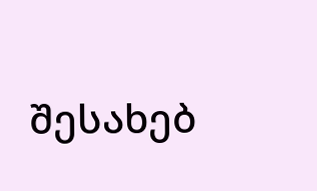შესახებ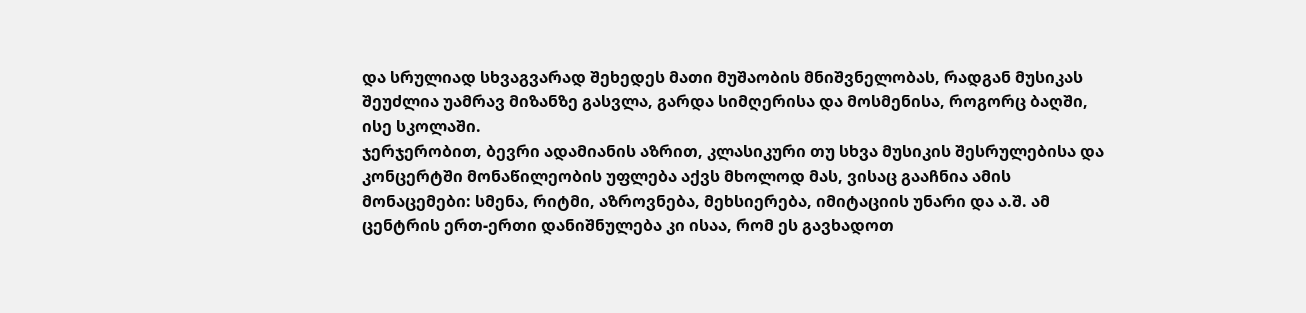და სრულიად სხვაგვარად შეხედეს მათი მუშაობის მნიშვნელობას, რადგან მუსიკას შეუძლია უამრავ მიზანზე გასვლა, გარდა სიმღერისა და მოსმენისა, როგორც ბაღში, ისე სკოლაში.
ჯერჯერობით, ბევრი ადამიანის აზრით, კლასიკური თუ სხვა მუსიკის შესრულებისა და კონცერტში მონაწილეობის უფლება აქვს მხოლოდ მას, ვისაც გააჩნია ამის მონაცემები: სმენა, რიტმი, აზროვნება, მეხსიერება, იმიტაციის უნარი და ა.შ. ამ ცენტრის ერთ-ერთი დანიშნულება კი ისაა, რომ ეს გავხადოთ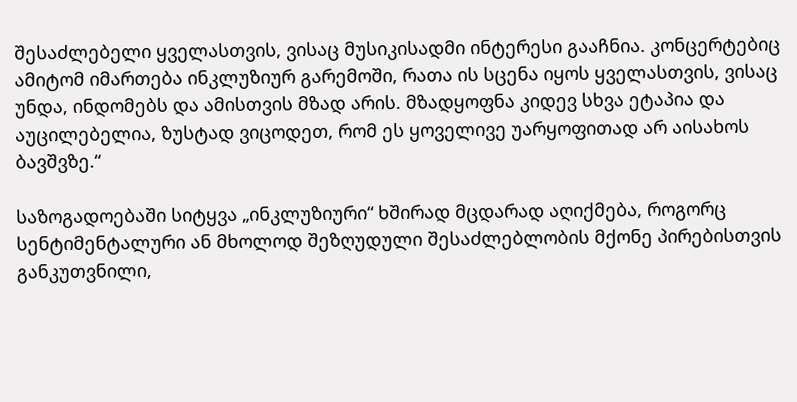შესაძლებელი ყველასთვის, ვისაც მუსიკისადმი ინტერესი გააჩნია. კონცერტებიც ამიტომ იმართება ინკლუზიურ გარემოში, რათა ის სცენა იყოს ყველასთვის, ვისაც უნდა, ინდომებს და ამისთვის მზად არის. მზადყოფნა კიდევ სხვა ეტაპია და აუცილებელია, ზუსტად ვიცოდეთ, რომ ეს ყოველივე უარყოფითად არ აისახოს ბავშვზე.“

საზოგადოებაში სიტყვა „ინკლუზიური“ ხშირად მცდარად აღიქმება, როგორც სენტიმენტალური ან მხოლოდ შეზღუდული შესაძლებლობის მქონე პირებისთვის განკუთვნილი,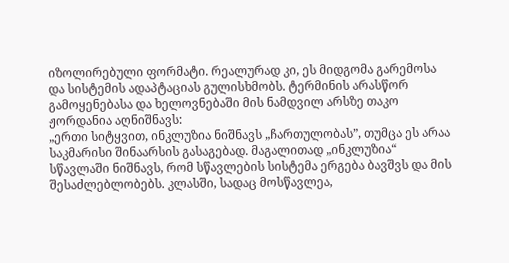იზოლირებული ფორმატი. რეალურად კი, ეს მიდგომა გარემოსა და სისტემის ადაპტაციას გულისხმობს. ტერმინის არასწორ გამოყენებასა და ხელოვნებაში მის ნამდვილ არსზე თაკო ჟორდანია აღნიშნავს:
„ერთი სიტყვით, ინკლუზია ნიშნავს „ჩართულობას”, თუმცა ეს არაა საკმარისი შინაარსის გასაგებად. მაგალითად „ინკლუზია“ სწავლაში ნიშნავს, რომ სწავლების სისტემა ერგება ბავშვს და მის შესაძლებლობებს. კლასში, სადაც მოსწავლეა,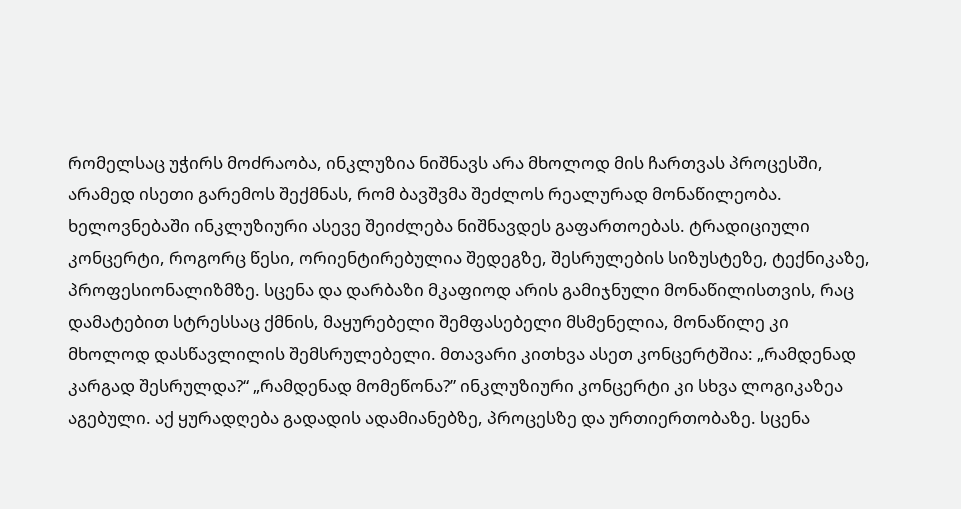რომელსაც უჭირს მოძრაობა, ინკლუზია ნიშნავს არა მხოლოდ მის ჩართვას პროცესში, არამედ ისეთი გარემოს შექმნას, რომ ბავშვმა შეძლოს რეალურად მონაწილეობა. ხელოვნებაში ინკლუზიური ასევე შეიძლება ნიშნავდეს გაფართოებას. ტრადიციული კონცერტი, როგორც წესი, ორიენტირებულია შედეგზე, შესრულების სიზუსტეზე, ტექნიკაზე, პროფესიონალიზმზე. სცენა და დარბაზი მკაფიოდ არის გამიჯნული მონაწილისთვის, რაც დამატებით სტრესსაც ქმნის, მაყურებელი შემფასებელი მსმენელია, მონაწილე კი მხოლოდ დასწავლილის შემსრულებელი. მთავარი კითხვა ასეთ კონცერტშია: „რამდენად კარგად შესრულდა?“ „რამდენად მომეწონა?” ინკლუზიური კონცერტი კი სხვა ლოგიკაზეა აგებული. აქ ყურადღება გადადის ადამიანებზე, პროცესზე და ურთიერთობაზე. სცენა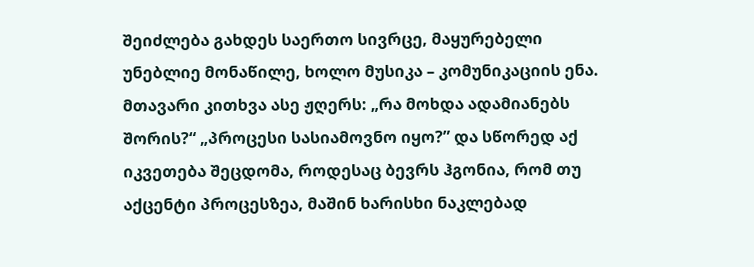შეიძლება გახდეს საერთო სივრცე, მაყურებელი უნებლიე მონაწილე, ხოლო მუსიკა – კომუნიკაციის ენა. მთავარი კითხვა ასე ჟღერს: „რა მოხდა ადამიანებს შორის?“ „პროცესი სასიამოვნო იყო?” და სწორედ აქ იკვეთება შეცდომა, როდესაც ბევრს ჰგონია, რომ თუ აქცენტი პროცესზეა, მაშინ ხარისხი ნაკლებად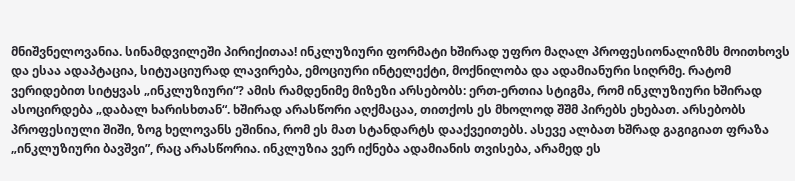მნიშვნელოვანია. სინამდვილეში პირიქითაა! ინკლუზიური ფორმატი ხშირად უფრო მაღალ პროფესიონალიზმს მოითხოვს და ესაა ადაპტაცია, სიტუაციურად ლავირება, ემოციური ინტელექტი, მოქნილობა და ადამიანური სიღრმე. რატომ ვერიდებით სიტყვას „ინკლუზიური“? ამის რამდენიმე მიზეზი არსებობს: ერთ-ერთია სტიგმა, რომ ინკლუზიური ხშირად ასოცირდება „დაბალ ხარისხთან“. ხშირად არასწორი აღქმაცაა, თითქოს ეს მხოლოდ შშმ პირებს ეხებათ. არსებობს პროფესიული შიში, ზოგ ხელოვანს ეშინია, რომ ეს მათ სტანდარტს დააქვეითებს. ასევე ალბათ ხშრად გაგიგიათ ფრაზა „ინკლუზიური ბავშვი”, რაც არასწორია. ინკლუზია ვერ იქნება ადამიანის თვისება, არამედ ეს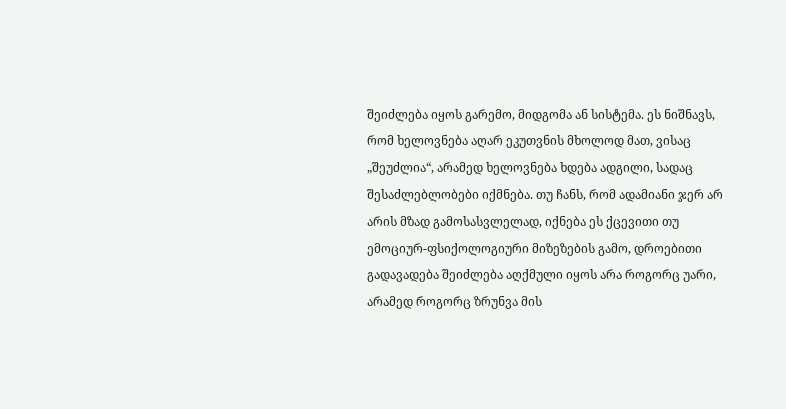შეიძლება იყოს გარემო, მიდგომა ან სისტემა. ეს ნიშნავს, რომ ხელოვნება აღარ ეკუთვნის მხოლოდ მათ, ვისაც „შეუძლია“, არამედ ხელოვნება ხდება ადგილი, სადაც შესაძლებლობები იქმნება. თუ ჩანს, რომ ადამიანი ჯერ არ არის მზად გამოსასვლელად, იქნება ეს ქცევითი თუ ემოციურ-ფსიქოლოგიური მიზეზების გამო, დროებითი გადავადება შეიძლება აღქმული იყოს არა როგორც უარი, არამედ როგორც ზრუნვა მის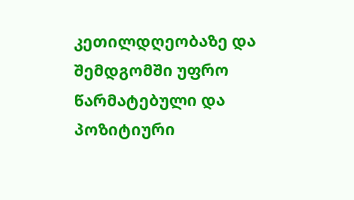კეთილდღეობაზე და შემდგომში უფრო წარმატებული და პოზიტიური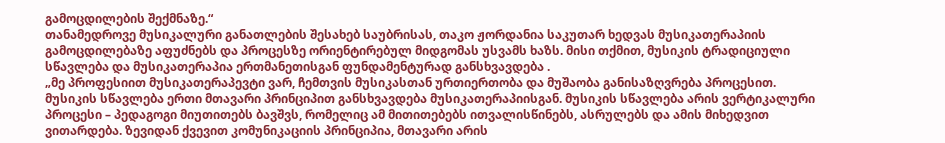გამოცდილების შექმნაზე.“
თანამედროვე მუსიკალური განათლების შესახებ საუბრისას, თაკო ჟორდანია საკუთარ ხედვას მუსიკათერაპიის გამოცდილებაზე აფუძნებს და პროცესზე ორიენტირებულ მიდგომას უსვამს ხაზს. მისი თქმით, მუსიკის ტრადიციული სწავლება და მუსიკათერაპია ერთმანეთისგან ფუნდამენტურად განსხვავდება .
„მე პროფესიით მუსიკათერაპევტი ვარ, ჩემთვის მუსიკასთან ურთიერთობა და მუშაობა განისაზღვრება პროცესით.
მუსიკის სწავლება ერთი მთავარი პრინციპით განსხვავდება მუსიკათერაპიისგან. მუსიკის სწავლება არის ვერტიკალური პროცესი – პედაგოგი მიუთითებს ბავშვს, რომელიც ამ მითითებებს ითვალისწინებს, ასრულებს და ამის მიხედვით ვითარდება. ზევიდან ქვევით კომუნიკაციის პრინციპია, მთავარი არის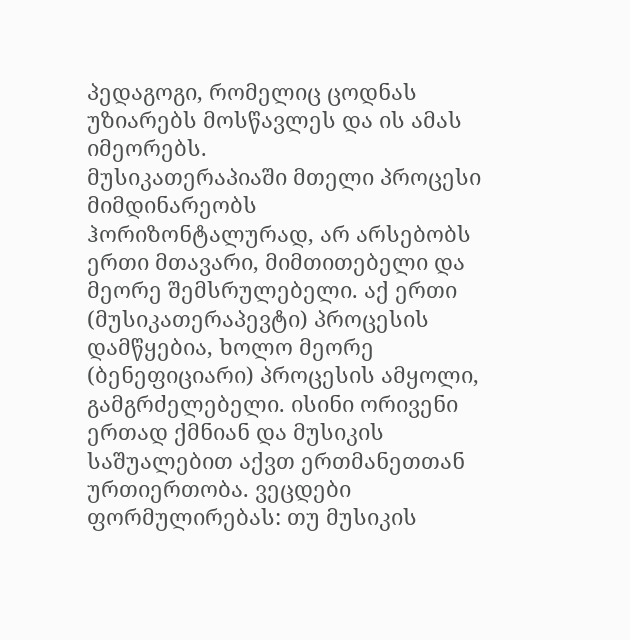პედაგოგი, რომელიც ცოდნას უზიარებს მოსწავლეს და ის ამას იმეორებს.
მუსიკათერაპიაში მთელი პროცესი მიმდინარეობს ჰორიზონტალურად, არ არსებობს ერთი მთავარი, მიმთითებელი და მეორე შემსრულებელი. აქ ერთი (მუსიკათერაპევტი) პროცესის დამწყებია, ხოლო მეორე (ბენეფიციარი) პროცესის ამყოლი, გამგრძელებელი. ისინი ორივენი ერთად ქმნიან და მუსიკის საშუალებით აქვთ ერთმანეთთან ურთიერთობა. ვეცდები ფორმულირებას: თუ მუსიკის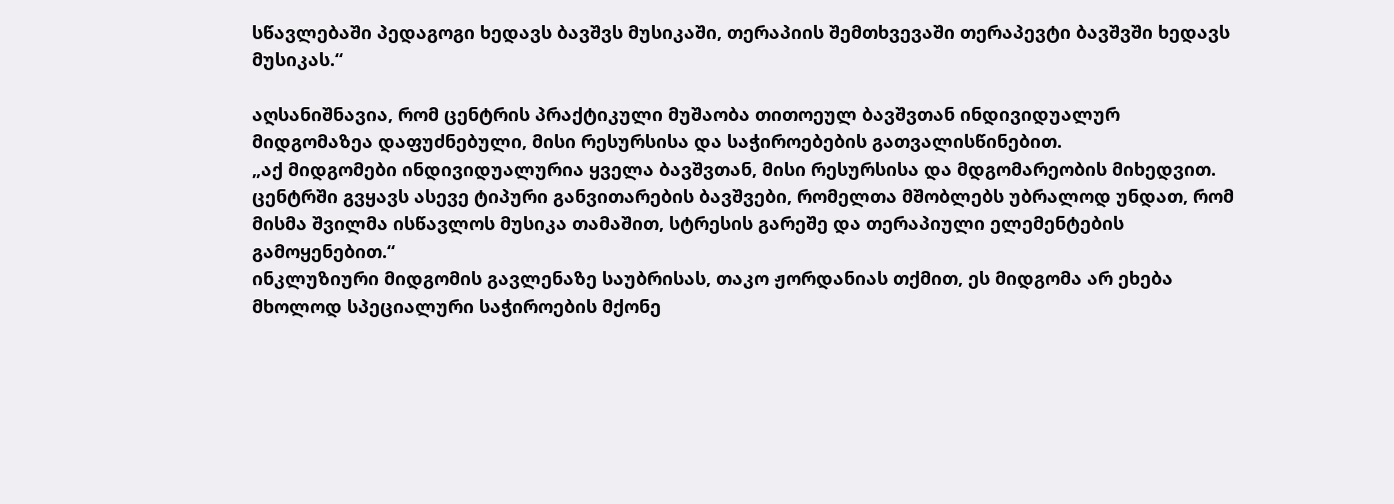სწავლებაში პედაგოგი ხედავს ბავშვს მუსიკაში, თერაპიის შემთხვევაში თერაპევტი ბავშვში ხედავს მუსიკას.“

აღსანიშნავია, რომ ცენტრის პრაქტიკული მუშაობა თითოეულ ბავშვთან ინდივიდუალურ მიდგომაზეა დაფუძნებული, მისი რესურსისა და საჭიროებების გათვალისწინებით.
„აქ მიდგომები ინდივიდუალურია ყველა ბავშვთან, მისი რესურსისა და მდგომარეობის მიხედვით. ცენტრში გვყავს ასევე ტიპური განვითარების ბავშვები, რომელთა მშობლებს უბრალოდ უნდათ, რომ მისმა შვილმა ისწავლოს მუსიკა თამაშით, სტრესის გარეშე და თერაპიული ელემენტების გამოყენებით.“
ინკლუზიური მიდგომის გავლენაზე საუბრისას, თაკო ჟორდანიას თქმით, ეს მიდგომა არ ეხება მხოლოდ სპეციალური საჭიროების მქონე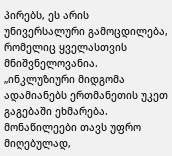პირებს, ეს არის უნივერსალური გამოცდილება, რომელიც ყველასთვის მნიშვნელოვანია.
„ინკლუზიური მიდგომა ადამიანებს ერთმანეთის უკეთ გაგებაში ეხმარება. მონაწილეები თავს უფრო მიღებულად,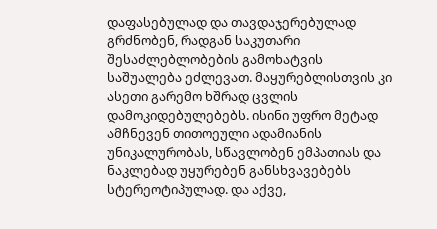დაფასებულად და თავდაჯერებულად გრძნობენ, რადგან საკუთარი შესაძლებლობების გამოხატვის საშუალება ეძლევათ. მაყურებლისთვის კი ასეთი გარემო ხშრად ცვლის დამოკიდებულებებს. ისინი უფრო მეტად ამჩნევენ თითოეული ადამიანის უნიკალურობას, სწავლობენ ემპათიას და ნაკლებად უყურებენ განსხვავებებს სტერეოტიპულად. და აქვე,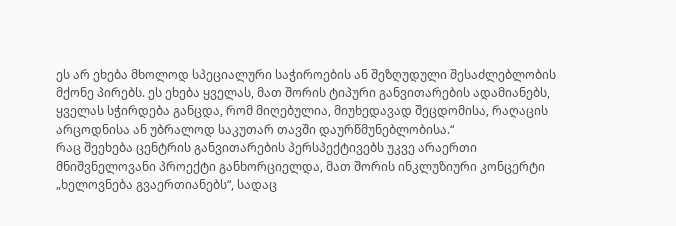ეს არ ეხება მხოლოდ სპეციალური საჭიროების ან შეზღუდული შესაძლებლობის მქონე პირებს. ეს ეხება ყველას, მათ შორის ტიპური განვითარების ადამიანებს, ყველას სჭირდება განცდა, რომ მიღებულია, მიუხედავად შეცდომისა, რაღაცის არცოდნისა ან უბრალოდ საკუთარ თავში დაურწმუნებლობისა.“
რაც შეეხება ცენტრის განვითარების პერსპექტივებს უკვე არაერთი მნიშვნელოვანი პროექტი განხორციელდა, მათ შორის ინკლუზიური კონცერტი „ხელოვნება გვაერთიანებს“, სადაც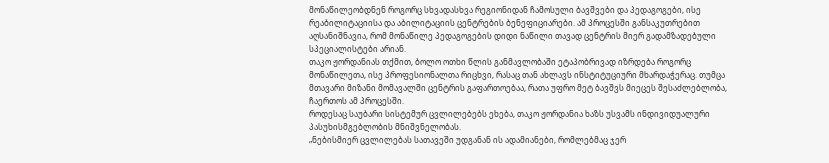მონაწილეობდნენ როგორც სხვადასხვა რეგიონიდან ჩამოსული ბავშვები და პედაგოგები, ისე რეაბილიტაციისა და აბილიტაციის ცენტრების ბენეფიციარები. ამ პროცესში განსაკუთრებით აღსანიშნავია, რომ მონაწილე პედაგოგების დიდი ნაწილი თავად ცენტრის მიერ გადამზადებული სპეციალისტები არიან.
თაკო ჟორდანიას თქმით, ბოლო ოთხი წლის განმავლობაში ეტაპობრივად იზრდება როგორც მონაწილეთა, ისე პროფესიონალთა რიცხვი, რასაც თან ახლავს ინსტიტუციური მხარდაჭერაც. თუმცა მთავარი მიზანი მომავალში ცენტრის გაფართოებაა, რათა უფრო მეტ ბავშვს მიეცეს შესაძლებლობა, ჩაერთოს ამ პროცესში.
როდესაც საუბარი სისტემურ ცვლილებებს ეხება, თაკო ჟორდანია ხაზს უსვამს ინდივიდუალური პასუხისმგებლობის მნიშვნელობას.
„ნებისმიერ ცვლილებას სათავეში უდგანან ის ადამიანები, რომლებმაც ჯერ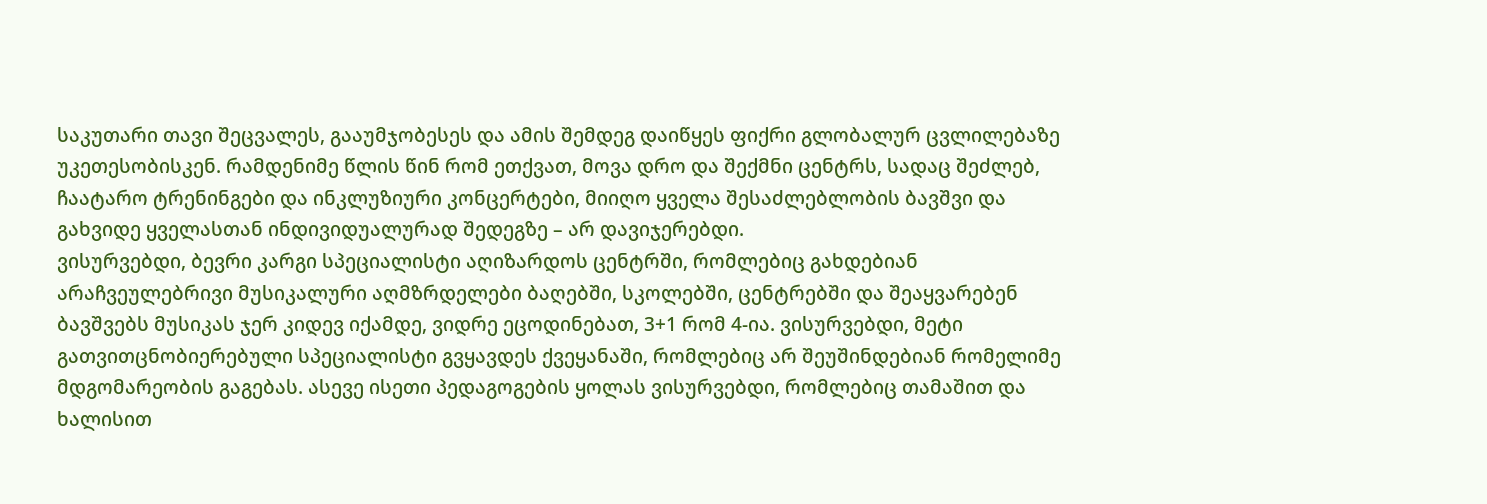საკუთარი თავი შეცვალეს, გააუმჯობესეს და ამის შემდეგ დაიწყეს ფიქრი გლობალურ ცვლილებაზე უკეთესობისკენ. რამდენიმე წლის წინ რომ ეთქვათ, მოვა დრო და შექმნი ცენტრს, სადაც შეძლებ, ჩაატარო ტრენინგები და ინკლუზიური კონცერტები, მიიღო ყველა შესაძლებლობის ბავშვი და გახვიდე ყველასთან ინდივიდუალურად შედეგზე – არ დავიჯერებდი.
ვისურვებდი, ბევრი კარგი სპეციალისტი აღიზარდოს ცენტრში, რომლებიც გახდებიან არაჩვეულებრივი მუსიკალური აღმზრდელები ბაღებში, სკოლებში, ცენტრებში და შეაყვარებენ ბავშვებს მუსიკას ჯერ კიდევ იქამდე, ვიდრე ეცოდინებათ, 3+1 რომ 4-ია. ვისურვებდი, მეტი გათვითცნობიერებული სპეციალისტი გვყავდეს ქვეყანაში, რომლებიც არ შეუშინდებიან რომელიმე მდგომარეობის გაგებას. ასევე ისეთი პედაგოგების ყოლას ვისურვებდი, რომლებიც თამაშით და ხალისით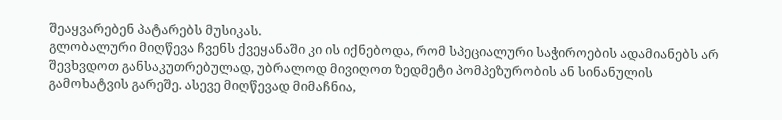შეაყვარებენ პატარებს მუსიკას.
გლობალური მიღწევა ჩვენს ქვეყანაში კი ის იქნებოდა, რომ სპეციალური საჭიროების ადამიანებს არ შევხვდოთ განსაკუთრებულად, უბრალოდ მივიღოთ ზედმეტი პომპეზურობის ან სინანულის გამოხატვის გარეშე. ასევე მიღწევად მიმაჩნია,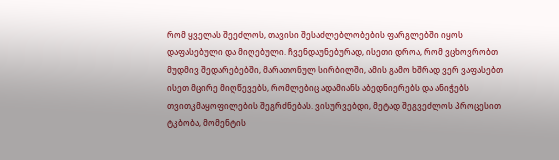რომ ყველას შეეძლოს, თავისი შესაძლებლობების ფარგლებში იყოს დაფასებული და მიღებული. ჩვენდაუნებურად, ისეთი დროა, რომ ვცხოვრობთ მუდმივ შედარებებში, მარათონულ სირბილში, ამის გამო ხშრად ვერ ვაფასებთ ისეთ მცირე მიღწევებს, რომლებიც ადამიანს აბედნიერებს და ანიჭებს თვითკმაყოფილების შეგრძნებას. ვისურვებდი, მეტად შეგვეძლოს პროცესით ტკბობა, მომენტის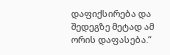დაფიქსირება და შედეგზე მეტად ამ ორის დაფასება.“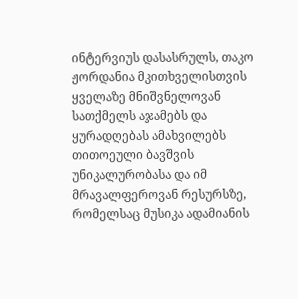ინტერვიუს დასასრულს, თაკო ჟორდანია მკითხველისთვის ყველაზე მნიშვნელოვან სათქმელს აჯამებს და ყურადღებას ამახვილებს თითოეული ბავშვის უნიკალურობასა და იმ მრავალფეროვან რესურსზე, რომელსაც მუსიკა ადამიანის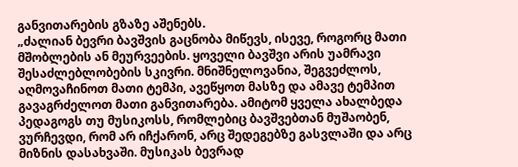განვითარების გზაზე აშენებს.
„ძალიან ბევრი ბავშვის გაცნობა მიწევს, ისევე, როგორც მათი მშობლების ან მეურვეების. ყოველი ბავშვი არის უამრავი შესაძლებლობების სკივრი. მნიშნელოვანია, შეგვეძლოს, აღმოვაჩინოთ მათი ტემპი, ავეწყოთ მასზე და ამავე ტემპით გავაგრძელოთ მათი განვითარება. ამიტომ ყველა ახალბედა პედაგოგს თუ მუსიკოსს, რომლებიც ბავშვებთან მუშაობენ, ვურჩევდი, რომ არ იჩქარონ, არც შედეგებზე გასვლაში და არც მიზნის დასახვაში. მუსიკას ბევრად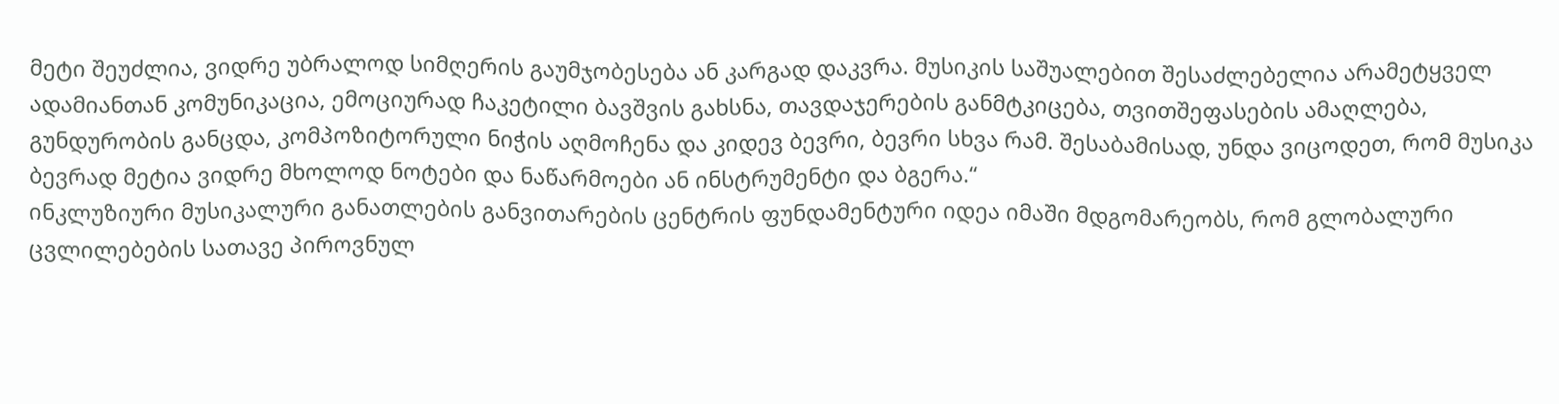მეტი შეუძლია, ვიდრე უბრალოდ სიმღერის გაუმჯობესება ან კარგად დაკვრა. მუსიკის საშუალებით შესაძლებელია არამეტყველ ადამიანთან კომუნიკაცია, ემოციურად ჩაკეტილი ბავშვის გახსნა, თავდაჯერების განმტკიცება, თვითშეფასების ამაღლება, გუნდურობის განცდა, კომპოზიტორული ნიჭის აღმოჩენა და კიდევ ბევრი, ბევრი სხვა რამ. შესაბამისად, უნდა ვიცოდეთ, რომ მუსიკა ბევრად მეტია ვიდრე მხოლოდ ნოტები და ნაწარმოები ან ინსტრუმენტი და ბგერა.“
ინკლუზიური მუსიკალური განათლების განვითარების ცენტრის ფუნდამენტური იდეა იმაში მდგომარეობს, რომ გლობალური ცვლილებების სათავე პიროვნულ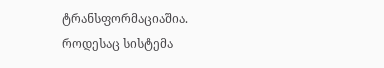ტრანსფორმაციაშია. როდესაც სისტემა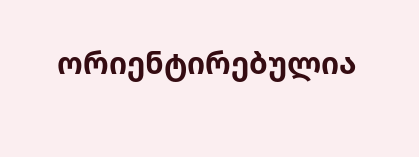ორიენტირებულია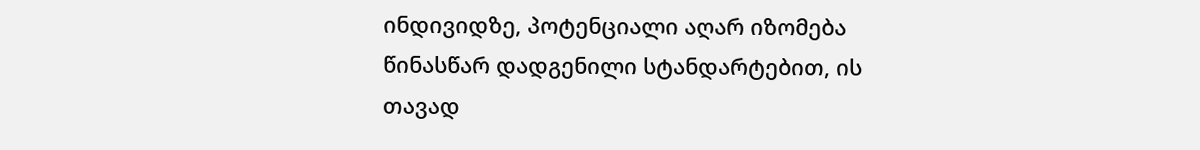ინდივიდზე, პოტენციალი აღარ იზომება წინასწარ დადგენილი სტანდარტებით, ის თავად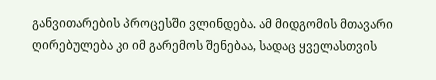განვითარების პროცესში ვლინდება. ამ მიდგომის მთავარი ღირებულება კი იმ გარემოს შენებაა, სადაც ყველასთვის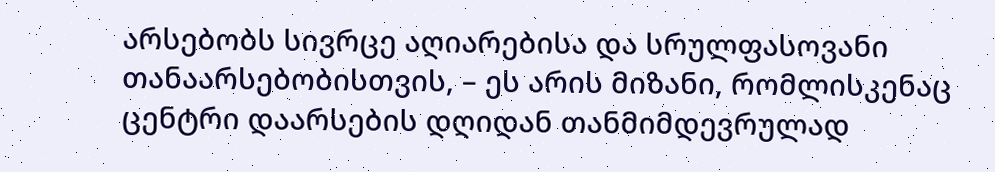არსებობს სივრცე აღიარებისა და სრულფასოვანი თანაარსებობისთვის, – ეს არის მიზანი, რომლისკენაც ცენტრი დაარსების დღიდან თანმიმდევრულად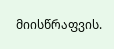მიისწრაფვის.